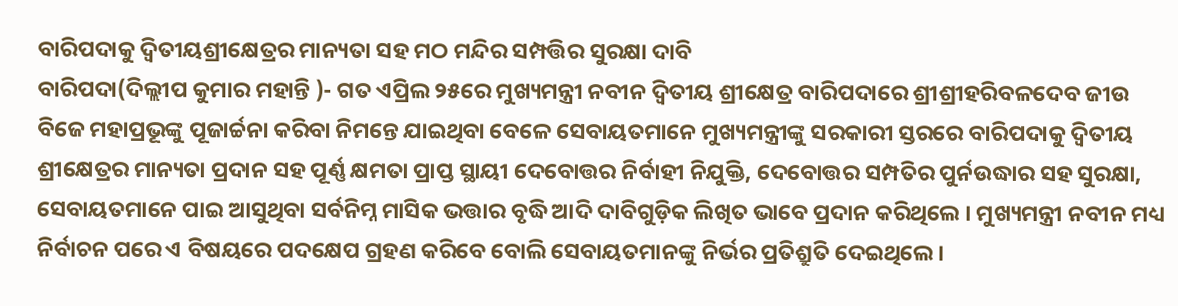ବାରିପଦାକୁ ଦ୍ୱିତୀୟଶ୍ରୀକ୍ଷେତ୍ରର ମାନ୍ୟତା ସହ ମଠ ମନ୍ଦିର ସମ୍ପତ୍ତିର ସୁରକ୍ଷା ଦାବି
ବାରିପଦା(ଦିଲ୍ଲୀପ କୁମାର ମହାନ୍ତି )- ଗତ ଏପ୍ରିଲ ୨୫ରେ ମୁଖ୍ୟମନ୍ତ୍ରୀ ନବୀନ ଦ୍ୱିତୀୟ ଶ୍ରୀକ୍ଷେତ୍ର ବାରିପଦାରେ ଶ୍ରୀଶ୍ରୀହରିବଳଦେବ ଜୀଉ ବିଜେ ମହାପ୍ରଭୂଙ୍କୁ ପୂଜାର୍ଚ୍ଚନା କରିବା ନିମନ୍ତେ ଯାଇଥିବା ବେଳେ ସେବାୟତମାନେ ମୁଖ୍ୟମନ୍ତ୍ରୀଙ୍କୁ ସରକାରୀ ସ୍ତରରେ ବାରିପଦାକୁ ଦ୍ୱିତୀୟ ଶ୍ରୀକ୍ଷେତ୍ରର ମାନ୍ୟତା ପ୍ରଦାନ ସହ ପୂର୍ଣ୍ଣ କ୍ଷମତା ପ୍ରାପ୍ତ ସ୍ଥାୟୀ ଦେବୋତ୍ତର ନିର୍ବାହୀ ନିଯୁକ୍ତି, ଦେବୋତ୍ତର ସମ୍ପତିର ପୁର୍ନଉଦ୍ଧାର ସହ ସୁରକ୍ଷା, ସେବାୟତମାନେ ପାଇ ଆସୁଥିବା ସର୍ବନିମ୍ନ ମାସିକ ଭତ୍ତାର ବୃଦ୍ଧି ଆଦି ଦାବିଗୁଡ଼ିକ ଲିଖିତ ଭାବେ ପ୍ରଦାନ କରିଥିଲେ । ମୁଖ୍ୟମନ୍ତ୍ରୀ ନବୀନ ମଧ୍ୟ ନିର୍ବାଚନ ପରେ ଏ ବିଷୟରେ ପଦକ୍ଷେପ ଗ୍ରହଣ କରିବେ ବୋଲି ସେବାୟତମାନଙ୍କୁ ନିର୍ଭର ପ୍ରତିଶ୍ରୁତି ଦେଇଥିଲେ ।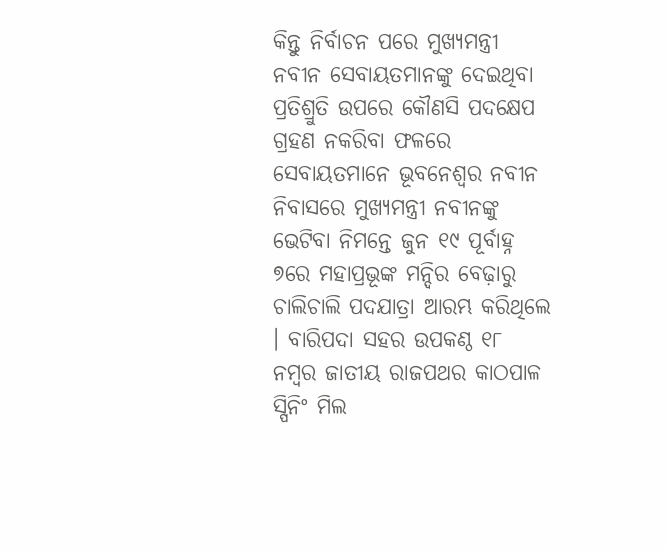କିନ୍ତୁ ନିର୍ବାଚନ ପରେ ମୁଖ୍ୟମନ୍ତ୍ରୀ ନବୀନ ସେବାୟତମାନଙ୍କୁ ଦେଇଥିବା ପ୍ରତିଶ୍ରୁତି ଉପରେ କୌଣସି ପଦକ୍ଷେପ ଗ୍ରହଣ ନକରିବା ଫଳରେ ସେବାୟତମାନେ ଭୂବନେଶ୍ୱର ନବୀନ ନିବାସରେ ମୁଖ୍ୟମନ୍ତ୍ରୀ ନବୀନଙ୍କୁ ଭେଟିବା ନିମନ୍ତେ ଜୁନ ୧୯ ପୂର୍ବାହ୍ନ ୭ରେ ମହାପ୍ରଭୂଙ୍କ ମନ୍ଦିର ବେଢ଼ାରୁ ଚାଲିଚାଲି ପଦଯାତ୍ରା ଆରମ୍ଭ କରିଥିଲେ । ବାରିପଦା ସହର ଉପକଣ୍ଠ ୧୮ ନମ୍ବର ଜାତୀୟ ରାଜପଥର କାଠପାଳ ସ୍ପିନିଂ ମିଲ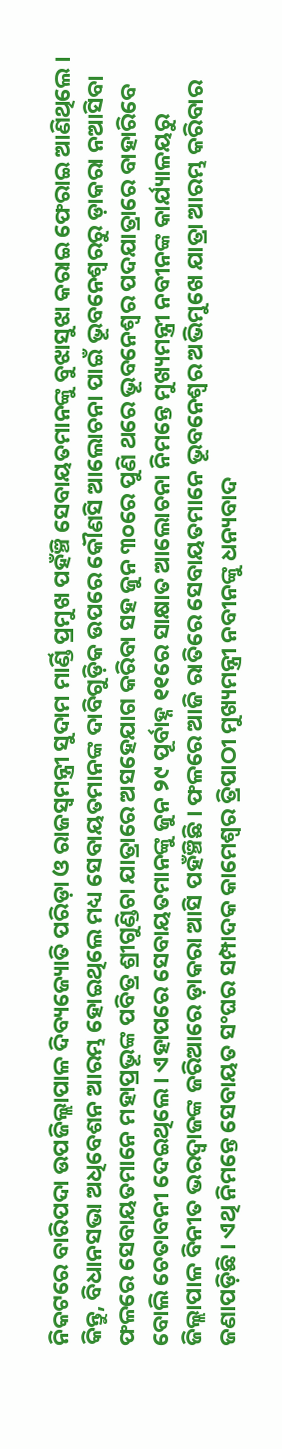ନିକଟରେ ବାରିପଦା ଉପଜିଲ୍ଲାପାଳ ଦିବ୍ୟଜ୍ୟୋତି ପରିଡ଼ା ଓ ରାଜସ୍ୱମନ୍ତ୍ରୀ ସୁଦାମ ମାର୍ଣ୍ଡି ପ୍ରମୁଖ ପହଁଞ୍ଚି ସେବାୟତମାନଙ୍କୁ ବୁଝାସୁଝା କରାଇ ଫେରାଇ ଆଣିଥିଲେ । କିନ୍ତୁ, ବିଧାନସଭା ଅଧିବେଶନ ଆରମ୍ଭ ହୋଇଥିଲେ ମଧ୍ୟ ସେବାୟତମାନଙ୍କ ଦାବିଗୁଡ଼ିକ ଉପରେ କୌଣସି ଆଲୋଚନା ପାଇଁ ଭୂବନେଶ୍ୱରରୁ ଡ଼ାକରା ନଆସିବା ଫଳରେ ସେବାୟତମାନେ ମହାପ୍ରଭୂଙ୍କ ପବିତ୍ର ଶ୍ରୀଗୁଣ୍ଡିଚା ଯାତ୍ରାରେ ଅସହେଯାଗ କରିବା ସହ ଜୁନ ୩୦ରେ ପୁଣି ଥରେ ଭୂବନେଶ୍ୱର ପଦଯାତ୍ରାରେ ବାହାରିବେ ବୋଲି ଚେତାବନୀ ଦେଇଥିଲେ । ଏହାପରେ ସେବାୟତମାନଙ୍କୁ ଜୁନ ୨୯ ପୂର୍ବାହ୍ନ ୧୧ରେ ସାକ୍ଷାତ ଆଲୋଚନା ନିମନ୍ତେ ମୁଖ୍ୟମନ୍ତ୍ରୀ ନବୀନଙ୍କ କାର୍ଯ୍ୟାଳୟରୁ ଜିଲ୍ଲାପାଳ ବିନୀତ ଭରଦ୍ୱାଜଙ୍କ ଜରିଆରେ ଡ଼ାକରା ଆସି ପହଁଞ୍ଚିଛି । ଫଳରେ ଆଜି ରାତିରେ ସେବାୟତମାନେ ଭୂବନେଶ୍ୱର ଅଭିମୁଖେ ଯାତ୍ରା ଆରମ୍ଭ କରିବାର ଜଣାପଡ଼ିଛି । ଏଥି ନିମନ୍ତେ ସେବାୟତ ସଂଘର ସମ୍ପାଦକ କାମେଶ୍ୱର ତ୍ରିପାଠୀ ମୁଖ୍ୟମନ୍ତ୍ରୀ ନବୀନଙ୍କୁ ଧନ୍ୟବାଦ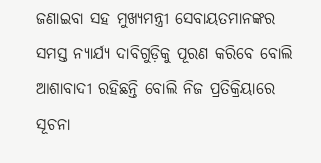ଜଣାଇବା ସହ ମୁଖ୍ୟମନ୍ତ୍ରୀ ସେବାୟତମାନଙ୍କର ସମସ୍ତ ନ୍ୟାର୍ଯ୍ୟ ଦାବିଗୁଡ଼ିକୁ ପୂରଣ କରିବେ ବୋଲି ଆଶାବାଦୀ ରହିଛନ୍ତି ବୋଲି ନିଜ ପ୍ରତିକ୍ରିୟାରେ ସୂଚନା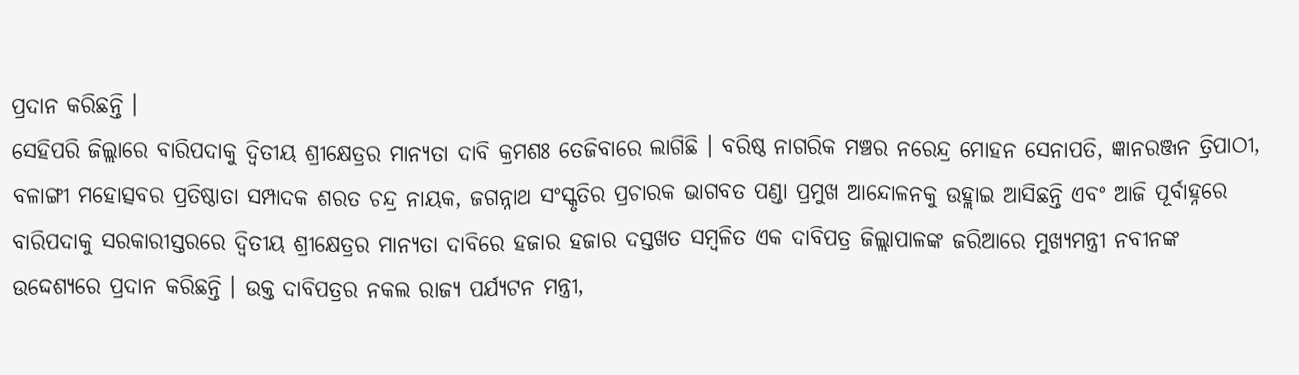ପ୍ରଦାନ କରିଛନ୍ତି ।
ସେହିପରି ଜିଲ୍ଲାରେ ବାରିପଦାକୁ ଦ୍ୱିତୀୟ ଶ୍ରୀକ୍ଷେତ୍ରର ମାନ୍ୟତା ଦାବି କ୍ରମଶଃ ତେଜିବାରେ ଲାଗିଛି । ବରିଷ୍ଠ ନାଗରିକ ମଞ୍ଚର ନରେନ୍ଦ୍ର ମୋହନ ସେନାପତି, ଜ୍ଞାନରଞ୍ଜନ ତ୍ରିପାଠୀ, ବଳାଙ୍ଗୀ ମହୋତ୍ସବର ପ୍ରତିଷ୍ଠାତା ସମ୍ପାଦକ ଶରତ ଚନ୍ଦ୍ର ନାୟକ, ଜଗନ୍ନାଥ ସଂସ୍କୃତିର ପ୍ରଚାରକ ଭାଗବତ ପଣ୍ଡା ପ୍ରମୁଖ ଆନ୍ଦୋଳନକୁ ଉହ୍ଲାଇ ଆସିଛନ୍ତି ଏବଂ ଆଜି ପୂର୍ବାହ୍ନରେ ବାରିପଦାକୁ ସରକାରୀସ୍ତରରେ ଦ୍ୱିତୀୟ ଶ୍ରୀକ୍ଷେତ୍ରର ମାନ୍ୟତା ଦାବିରେ ହଜାର ହଜାର ଦସ୍ତଖତ ସମ୍ବଳିତ ଏକ ଦାବିପତ୍ର ଜିଲ୍ଲାପାଳଙ୍କ ଜରିଆରେ ମୁଖ୍ୟମନ୍ତ୍ରୀ ନବୀନଙ୍କ ଉଦ୍ଦେଶ୍ୟରେ ପ୍ରଦାନ କରିଛନ୍ତି । ଉକ୍ତ ଦାବିପତ୍ରର ନକଲ ରାଜ୍ୟ ପର୍ଯ୍ୟଟନ ମନ୍ତ୍ରୀ,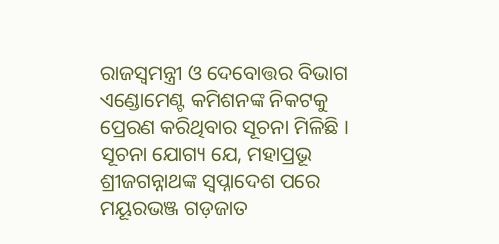ରାଜସ୍ୱମନ୍ତ୍ରୀ ଓ ଦେବୋତ୍ତର ବିଭାଗ ଏଣ୍ଡୋମେଣ୍ଟ କମିଶନଙ୍କ ନିକଟକୁ ପ୍ରେରଣ କରିଥିବାର ସୂଚନା ମିଳିଛି ।
ସୂଚନା ଯୋଗ୍ୟ ଯେ, ମହାପ୍ରଭୂ ଶ୍ରୀଜଗନ୍ନାଥଙ୍କ ସ୍ୱପ୍ନାଦେଶ ପରେ ମୟୂରଭଞ୍ଜ ଗଡ଼ଜାତ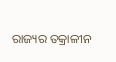ରାଜ୍ୟର ତକ୍ରାଳୀନ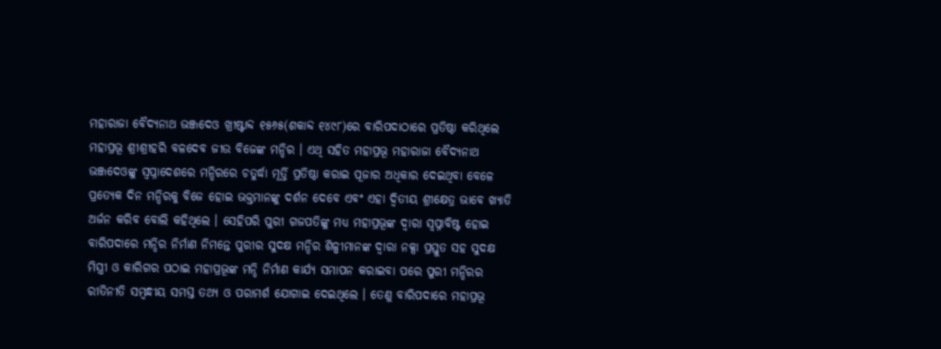ମହାରାଜା ବୈଦ୍ୟନାଥ ଭଞ୍ଜଦେଓ ଖ୍ରୀଷ୍ଟାବ୍ଦ ୧୫୬୫(ଶକାବ୍ଦ ୧୪୯୮)ରେ ବାରିପଦାଠାରେ ପ୍ରତିଷ୍ଠା କରିଥିଲେ ମହାପ୍ରଭୂ ଶ୍ରୀଶ୍ରୀହରି ବଳଦେବ ଜୀଉ ବିଜେଙ୍କ ମନ୍ଦିର । ଏଥି ସହିତ ମହାପ୍ରଭୂ ମହାରାଜା ବୈଦ୍ୟନାଥ ଭଞ୍ଜଦେଓଙ୍କୁ ସ୍ୱପ୍ନାଦେଶରେ ମନ୍ଦିରରେ ଚତୁର୍ଦ୍ଧା ମୂର୍ତ୍ତି ପ୍ରତିଷ୍ଠା କରାଇ ପୂଜାର ଅଧିକାର ଦେଇଥିବା ବେଳେ ପ୍ରତ୍ୟେକ ଦିନ ମନ୍ଦିରକୁ ବିଜେ ହୋଇ ଭକ୍ତମାନଙ୍କୁ ଦର୍ଶନ ଦେବେ ଏବଂ ଏହା ଦ୍ୱିତୀୟ ଶ୍ରୀକ୍ଷେତ୍ର ଭାବେ ଖ୍ୟାତି ଅର୍ଜନ କରିବ ବୋଲି କହିଥିଲେ । ସେହିପରି ପୁରୀ ଗଜପତିଙ୍କୁ ମଧ୍ୟ ମହାପ୍ରଭୂଙ୍କ ଦ୍ୱାରା ସ୍ୱପ୍ନାବିଷ୍ଟ ହୋଇ ବାରିପଦାରେ ମନ୍ଦିର ନିର୍ମାଣ ନିମନ୍ତେ ପୁରୀର ସୁଦକ୍ଷ ମନ୍ଦିର ଶିଳ୍ପୀମାନଙ୍କ ଦ୍ୱାରା ନକ୍ସା ପ୍ରସ୍ତୁତ ସହ ସୁଦକ୍ଷ ମିସ୍ତ୍ରୀ ଓ କାରିଗର ପଠାଇ ମହାପ୍ରଭୂଙ୍କ ମନ୍ଦି ନିର୍ମାଣ କାର୍ଯ୍ୟ ସମାପନ କରାଇବା ପରେ ପୁରୀ ମନ୍ଦିରର ରୀତିନୀତି ସମ୍ବନ୍ଧୀୟ ସମସ୍ତ ତଥ୍ୟ ଓ ପରାମର୍ଶ ଯୋଗାଇ ଦେଇଥିଲେ । ତେଣୁ ବାରିପଦାରେ ମହାପ୍ରଭୂ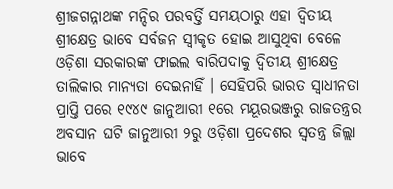ଶ୍ରୀଜଗନ୍ନାଥଙ୍କ ମନ୍ଦିର ପରବର୍ତ୍ତି ସମୟଠାରୁ ଏହା ଦ୍ୱିତୀୟ ଶ୍ରୀକ୍ଷେତ୍ର ଭାବେ ସର୍ବଜନ ସ୍ୱୀକୃତ ହୋଇ ଆସୁଥିବା ବେଳେ ଓଡ଼ିଶା ସରକାରଙ୍କ ଫାଇଲ ବାରିପଦାକୁ ଦ୍ୱିତୀୟ ଶ୍ରୀକ୍ଷେତ୍ର ତାଲିକାର ମାନ୍ୟତା ଦେଇନାହିଁ । ସେହିପରି ଭାରତ ସ୍ୱାଧୀନତା ପ୍ରାପ୍ତି ପରେ ୧୯୪୯ ଜାନୁଆରୀ ୧ରେ ମୟୂରଭଞ୍ଜରୁ ରାଜତନ୍ତ୍ରର ଅବସାନ ଘଟି ଜାନୁଆରୀ ୨ରୁ ଓଡ଼ିଶା ପ୍ରଦେଶର ସ୍ୱତନ୍ତ୍ର ଜିଲ୍ଲା ଭାବେ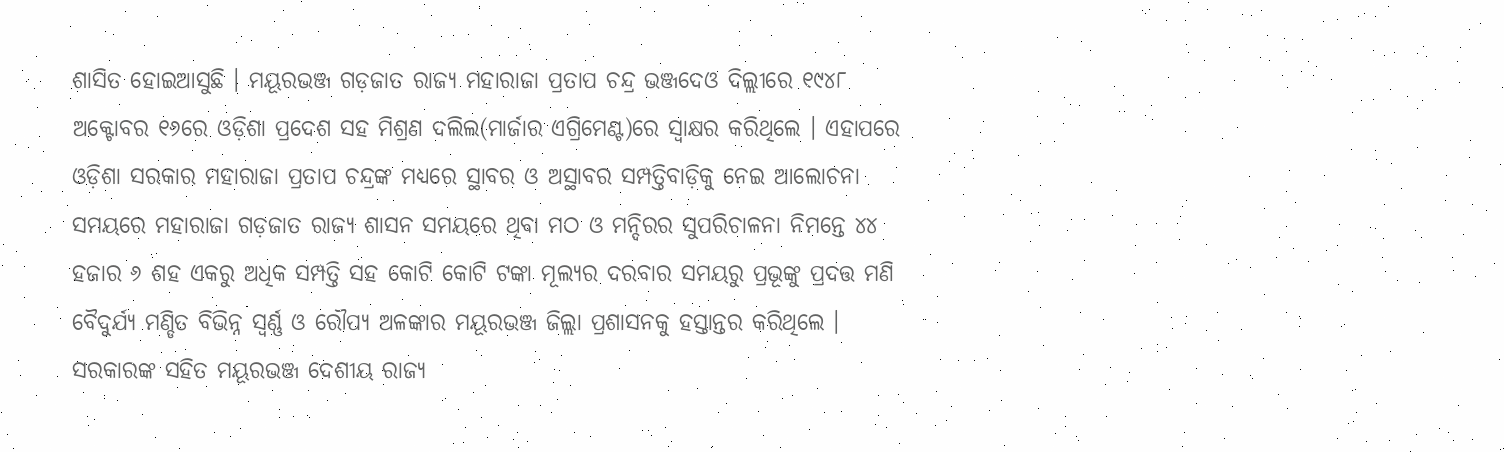ଶାସିତ ହୋଇଆସୁଛି । ମୟୂରଭଞ୍ଜ ଗଡ଼ଜାତ ରାଜ୍ୟ ମହାରାଜା ପ୍ରତାପ ଚନ୍ଦ୍ର ଭଞ୍ଜଦେଓ ଦିଲ୍ଲୀରେ ୧୯୪୮ ଅକ୍ଟୋବର ୧୬ରେ ଓଡ଼ିଶା ପ୍ରଦେଶ ସହ ମିଶ୍ରଣ ଦଲିଲ(ମାର୍ଜାର ଏଗ୍ରିମେଣ୍ଟ)ରେ ସ୍ୱାକ୍ଷର କରିଥିଲେ । ଏହାପରେ ଓଡ଼ିଶା ସରକାର ମହାରାଜା ପ୍ରତାପ ଚନ୍ଦ୍ରଙ୍କ ମଧ୍ୟରେ ସ୍ଥାବର ଓ ଅସ୍ଥାବର ସମ୍ପତ୍ତିବାଡ଼ିକୁ ନେଇ ଆଲୋଚନା ସମୟରେ ମହାରାଜା ଗଡ଼ଜାତ ରାଜ୍ୟ ଶାସନ ସମୟରେ ଥିବା ମଠ ଓ ମନ୍ଦିରର ସୁପରିଚାଳନା ନିମନ୍ତେ ୪୪ ହଜାର ୬ ଶହ ଏକରୁ ଅଧିକ ସମ୍ପତ୍ତି ସହ କୋଟି କୋଟି ଟଙ୍କା ମୂଲ୍ୟର ଦରବାର ସମୟରୁ ପ୍ରଭୂଙ୍କୁ ପ୍ରଦତ୍ତ ମଣି ବୈଦୁର୍ଯ୍ୟ ମଣ୍ଡିତ ବିଭିନ୍ନ ସ୍ୱର୍ଣ୍ଣ ଓ ରୌପ୍ୟ ଅଳଙ୍କାର ମୟୂରଭଞ୍ଜ ଜିଲ୍ଲା ପ୍ରଶାସନକୁ ହସ୍ତାନ୍ତର କରିଥିଲେ । ସରକାରଙ୍କ ସହିତ ମୟୂରଭଞ୍ଜ ଦେଶୀୟ ରାଜ୍ୟ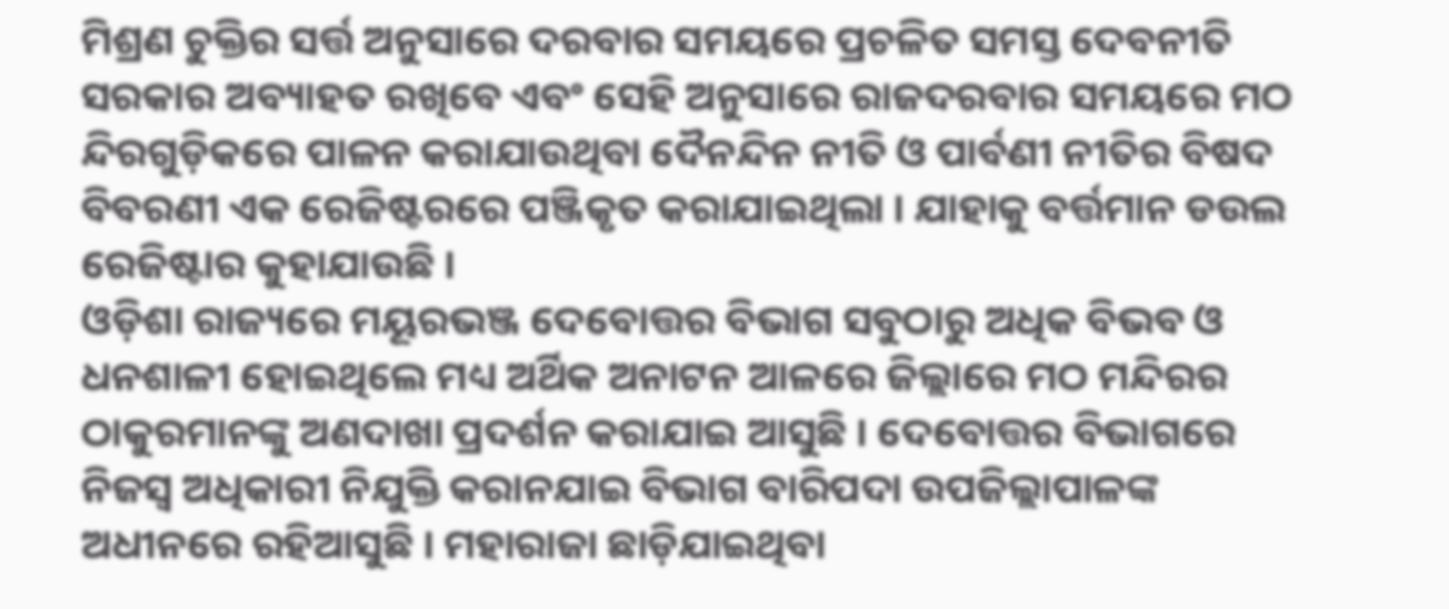ମିଶ୍ରଣ ଚୁକ୍ତିର ସର୍ତ୍ତ ଅନୁସାରେ ଦରବାର ସମୟରେ ପ୍ରଚଳିତ ସମସ୍ତ ଦେବନୀତି ସରକାର ଅବ୍ୟାହତ ରଖିବେ ଏବଂ ସେହି ଅନୁସାରେ ରାଜଦରବାର ସମୟରେ ମଠ ନ୍ଦିରଗୁଡ଼ିକରେ ପାଳନ କରାଯାଉଥିବା ଦୈନନ୍ଦିନ ନୀତି ଓ ପାର୍ବଣୀ ନୀତିର ବିଷଦ ବିବରଣୀ ଏକ ରେଜିଷ୍ଟରରେ ପଞ୍ଜିକୃତ କରାଯାଇଥିଲା । ଯାହାକୁ ବର୍ତ୍ତମାନ ଡଉଲ ରେଜିଷ୍ଟାର କୁହାଯାଉଛି ।
ଓଡ଼ିଶା ରାଜ୍ୟରେ ମୟୂରଭଞ୍ଜ ଦେବୋତ୍ତର ବିଭାଗ ସବୁଠାରୁ ଅଧିକ ବିଭବ ଓ ଧନଶାଳୀ ହୋଇଥିଲେ ମଧ୍ୟ ଅର୍ଥିକ ଅନାଟନ ଆଳରେ ଜିଲ୍ଲାରେ ମଠ ମନ୍ଦିରର ଠାକୁରମାନଙ୍କୁ ଅଣଦାଖା ପ୍ରଦର୍ଶନ କରାଯାଇ ଆସୁଛି । ଦେବୋତ୍ତର ବିଭାଗରେ ନିଜସ୍ୱ ଅଧିକାରୀ ନିଯୁକ୍ତି କରାନଯାଇ ବିଭାଗ ବାରିପଦା ଉପଜିଲ୍ଲାପାଳଙ୍କ ଅଧୀନରେ ରହିଆସୁଛି । ମହାରାଜା ଛାଡ଼ିଯାଇଥିବା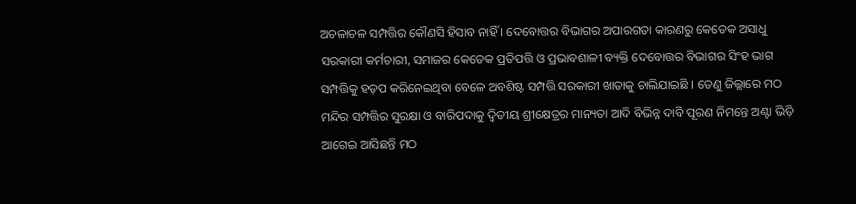ଅଚଳାଚଳ ସମ୍ପତ୍ତିର କୌଣସି ହିସାବ ନାହିଁ । ଦେବୋତ୍ତର ବିଭାଗର ଅପାରଗତା କାରଣରୁ କେତେକ ଅସାଧୁ ସରକାରୀ କର୍ମଚାରୀ, ସମାଜର କେତେକ ପ୍ରତିପତ୍ତି ଓ ପ୍ରଭାବଶାଳୀ ବ୍ୟକ୍ତି ଦେବୋତ୍ତର ବିଭାଗର ସିଂହ ଭାଗ ସମ୍ପତ୍ତିକୁ ହଡ଼ପ କରିନେଇଥିବା ବେଳେ ଅବଶିଷ୍ଟ ସମ୍ପତ୍ତି ସରକାରୀ ଖାତାକୁ ଚାଲିଯାଇଛି । ତେଣୁ ଜିଲ୍ଲାରେ ମଠ ମନ୍ଦିର ସମ୍ପତ୍ତିର ସୁରକ୍ଷା ଓ ବାରିପଦାକୁ ଦ୍ୱିତୀୟ ଶ୍ରୀକ୍ଷେତ୍ରର ମାନ୍ୟତା ଆଦି ବିଭିନ୍ନ ଦାବି ପୂରଣ ନିମନ୍ତେ ଅଣ୍ଟା ଭିଡ଼ି ଆଗେଇ ଆସିଛନ୍ତି ମଠ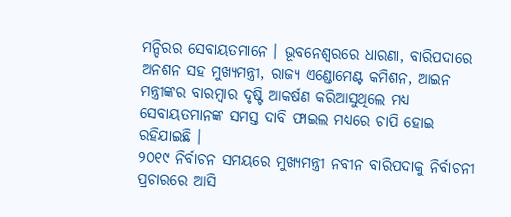ମନ୍ଦିରର ସେବାୟତମାନେ । ଭୂବନେଶ୍ୱରରେ ଧାରଣା, ବାରିପଦାରେ ଅନଶନ ସହ ମୁଖ୍ୟମନ୍ତ୍ରୀ, ରାଜ୍ୟ ଏଣ୍ଡୋମେଣ୍ଟ କମିଶନ, ଆଇନ ମନ୍ତ୍ରୀଙ୍କର ବାରମ୍ବାର ଦୃଷ୍ଟି ଆକର୍ଷଣ କରିଆସୁଥିଲେ ମଧ୍ୟ ସେବାୟତମାନଙ୍କ ସମସ୍ତ ଦାବି ଫାଇଲ ମଧ୍ୟରେ ଚାପି ହୋଇ ରହିଯାଇଛି ।
୨୦୧୯ ନିର୍ବାଚନ ସମୟରେ ମୁଖ୍ୟମନ୍ତ୍ରୀ ନବୀନ ବାରିପଦାକୁ ନିର୍ବାଚନୀ ପ୍ରଚାରରେ ଆସି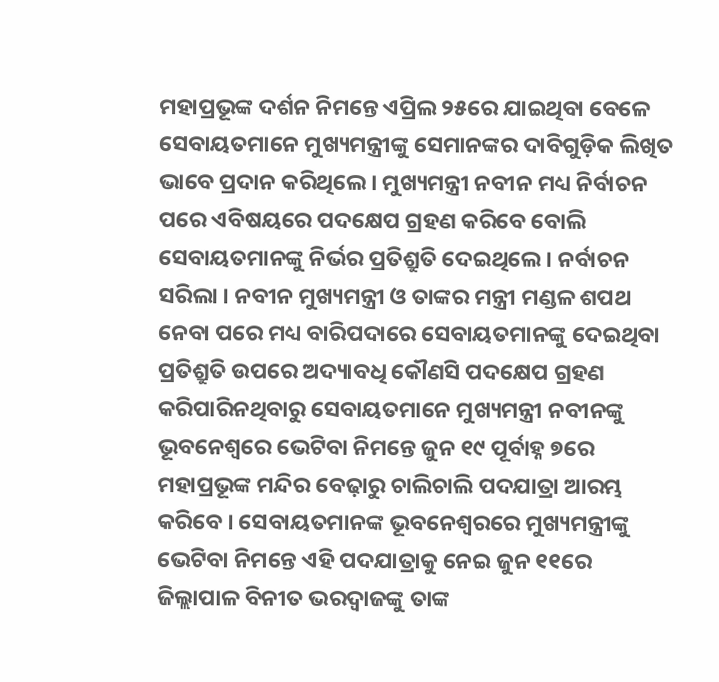ମହାପ୍ରଭୂଙ୍କ ଦର୍ଶନ ନିମନ୍ତେ ଏପ୍ରିଲ ୨୫ରେ ଯାଇଥିବା ବେଳେ ସେବାୟତମାନେ ମୁଖ୍ୟମନ୍ତ୍ରୀଙ୍କୁ ସେମାନଙ୍କର ଦାବିଗୁଡ଼ିକ ଲିଖିତ ଭାବେ ପ୍ରଦାନ କରିଥିଲେ । ମୁଖ୍ୟମନ୍ତ୍ରୀ ନବୀନ ମଧ୍ୟ ନିର୍ବାଚନ ପରେ ଏବିଷୟରେ ପଦକ୍ଷେପ ଗ୍ରହଣ କରିବେ ବୋଲି ସେବାୟତମାନଙ୍କୁ ନିର୍ଭର ପ୍ରତିଶ୍ରୁତି ଦେଇଥିଲେ । ନର୍ବାଚନ ସରିଲା । ନବୀନ ମୁଖ୍ୟମନ୍ତ୍ରୀ ଓ ତାଙ୍କର ମନ୍ତ୍ରୀ ମଣ୍ଡଳ ଶପଥ ନେବା ପରେ ମଧ୍ୟ ବାରିପଦାରେ ସେବାୟତମାନଙ୍କୁ ଦେଇଥିବା ପ୍ରତିଶ୍ରୁତି ଉପରେ ଅଦ୍ୟାବଧି କୌଣସି ପଦକ୍ଷେପ ଗ୍ରହଣ କରିପାରିନଥିବାରୁ ସେବାୟତମାନେ ମୁଖ୍ୟମନ୍ତ୍ରୀ ନବୀନଙ୍କୁ ଭୂବନେଶ୍ୱରେ ଭେଟିବା ନିମନ୍ତେ ଜୁନ ୧୯ ପୂର୍ବାହ୍ନ ୭ରେ ମହାପ୍ରଭୂଙ୍କ ମନ୍ଦିର ବେଢ଼ାରୁ ଚାଲିଚାଲି ପଦଯାତ୍ରା ଆରମ୍ଭ କରିବେ । ସେବାୟତମାନଙ୍କ ଭୂବନେଶ୍ୱରରେ ମୁଖ୍ୟମନ୍ତ୍ରୀଙ୍କୁ ଭେଟିବା ନିମନ୍ତେ ଏହି ପଦଯାତ୍ରାକୁ ନେଇ ଜୁନ ୧୧ରେ ଜିଲ୍ଲାପାଳ ବିନୀତ ଭରଦ୍ୱାଜଙ୍କୁ ତାଙ୍କ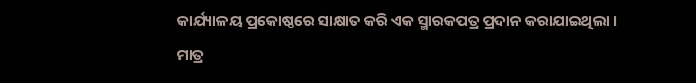କାର୍ଯ୍ୟାଳୟ ପ୍ରକୋଷ୍ଠରେ ସାକ୍ଷାତ କରି ଏକ ସ୍ମାରକପତ୍ର ପ୍ରଦାନ କରାଯାଇଥିଲା । ମାତ୍ର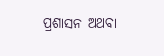ପ୍ରଶାସନ ଅଥବା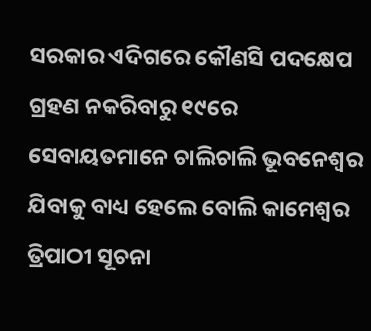ସରକାର ଏଦିଗରେ କୌଣସି ପଦକ୍ଷେପ ଗ୍ରହଣ ନକରିବାରୁ ୧୯ରେ ସେବାୟତମାନେ ଚାଲିଚାଲି ଭୂବନେଶ୍ୱର ଯିବାକୁ ବାଧ୍ୟ ହେଲେ ବୋଲି କାମେଶ୍ୱର ତ୍ରିପାଠୀ ସୂଚନା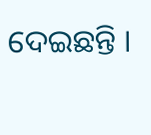ଦେଇଛନ୍ତି ।